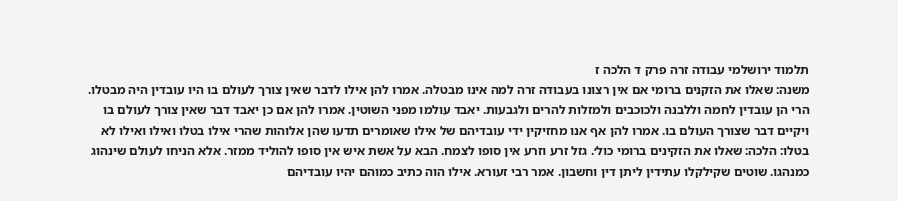תלמוד ירושלמי עבודה זרה פרק ד הלכה ז
משנה: שאלו את הזקנים ברומי אם אין רצונו בעבודה זרה למה אינו מבטלה. אמרו להן אילו לדבר שאין צורך לעולם בו היו עובדין היה מבטלו. הרי הן עובדין לחמה וללבנה ולכוכבים ולמזלות להרים ולגבעות. יאבד עולמו מפני השוטין. אמרו להן אם כן יאבד דבר שאין צורך לעולם בו ויקיים דבר שצורך העולם בו. אמרו להן אף אנו מחזיקין ידי עובדיהם של אילו שאומרים תדעו שהן אלוהות שהרי אילו בטלו ואילו ואילו לא בטלו: הלכה: שאלו את הזקינים ברומי כול׳. גזל זרע וזרע אין סופו לצמח. הבא על אשת איש אין סופו להוליד ממזר. אלא הניחו לעולם שינהוג כמנהגו. שוטים שקילקלו עתידין ליתן דין וחשבון. אמר רבי זעורא. אילו הוה כתיב כמוהם יהיו עובדיהם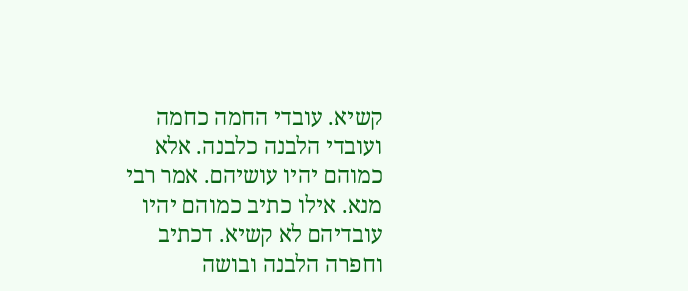קשיא. עובדי החמה כחמה ועובדי הלבנה כלבנה. אלא כמוהם יהיו עושיהם. אמר רבי מנא. אילו כתיב כמוהם יהיו עובדיהם לא קשיא. דכתיב וחפרה הלבנה ובושה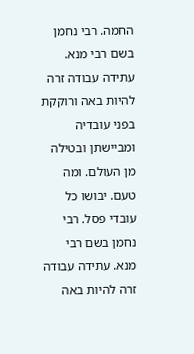החמה. רבי נחמן בשם רבי מנא. עתידה עבודה זרה להיות באה ורוקקת בפני עובדיה ומביישתן ובטילה מן העולם. ומה טעם. יבושו כל עובדי פסל. רבי נחמן בשם רבי מנא. עתידה עבודה זרה להיות באה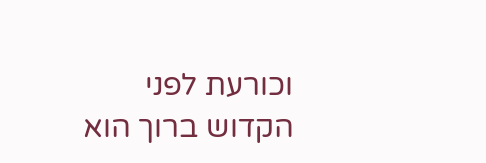וכורעת לפני הקדוש ברוך הוא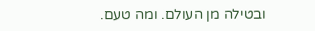ובטילה מן העולם. ומה טעם.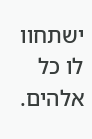ישתחוו לו כל אלהים.